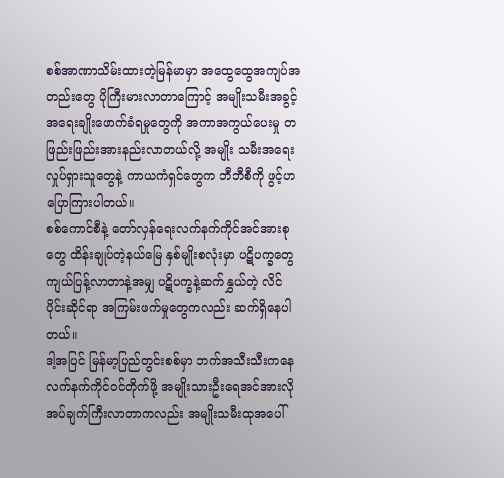စစ်အာဏာသိမ်းထားတဲ့မြန်မာမှာ အထွေထွေအကျပ်အတည်းတွေ ပိုကြီးမားလာတာကြောင့် အမျိုးသမီးအခွင့် အရေးချိုးဖောက်ခံရမှုတွေကို အကာအကွယ်ပေးမှု တဖြည်းဖြည်းအားနည်းလာတယ်လို့ အမျိုး သမီးအရေး လှုပ်ရှားသူတွေနဲ့ ကာယကံရှင်တွေက ဘီဘီစီကို ဖွင့်ဟပြောကြားပါတယ်။
စစ်ကောင်စီနဲ့ တော်လှန်ရေးလက်နက်ကိုင်အင်အားစုတွေ ထိန်းချုပ်တဲ့နယ်မြေ နှစ်မျိုးစလုံးမှာ ပဋိပက္ခတွေ ကျယ်ပြန့်လာတာနဲ့အမျှ ပဋိပက္ခနဲ့ဆက်နွှယ်တဲ့ လိင်ပိုင်းဆိုင်ရာ အကြမ်းဖက်မှုတွေကလည်း ဆက်ရှိနေပါတယ်။
ဒါ့အပြင် မြန်မာ့ပြည်တွင်းစစ်မှာ ဘက်အသီးသီးကနေ လက်နက်ကိုင်ဝင်တိုက်ဖို့ အမျိုးသားဦးရေအင်အားလိုအပ်ချက်ကြီးလာတာကလည်း အမျိုးသမီးထုအပေါ်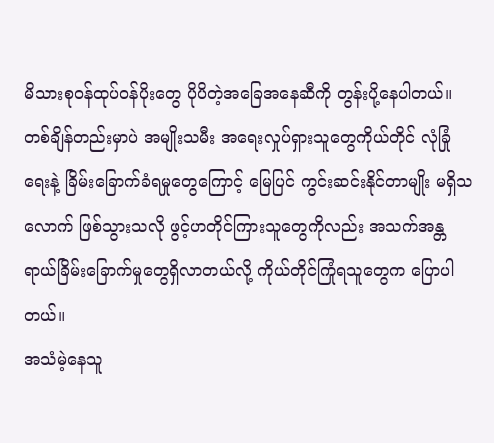မိသားစုဝန်ထုပ်ဝန်ပိုးတွေ ပိုပိတဲ့အခြေအနေဆီကို တွန်းပို့နေပါတယ်။
တစ်ချိန်တည်းမှာပဲ အမျိုးသမီး အရေးလှုပ်ရှားသူတွေကိုယ်တိုင် လုံခြုံရေးနဲ့ ခြိမ်းခြောက်ခံရမှုတွေကြောင့် မြေပြင် ကွင်းဆင်းနိုင်တာမျိုး မရှိသလောက် ဖြစ်သွားသလို ဖွင့်ဟတိုင်ကြားသူတွေကိုလည်း အသက်အန္တရာယ်ခြိမ်းခြောက်မှုတွေရှိလာတယ်လို့ ကိုယ်တိုင်ကြုံရသူတွေက ပြောပါတယ်။
အသံမဲ့နေသူ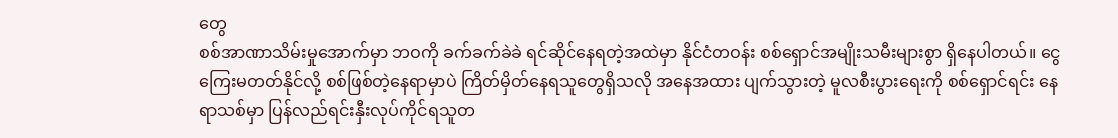တွေ
စစ်အာဏာသိမ်းမှုအောက်မှာ ဘဝကို ခက်ခက်ခဲခဲ ရင်ဆိုင်နေရတဲ့အထဲမှာ နိုင်ငံတဝန်း စစ်ရှောင်အမျိုးသမီးများစွာ ရှိနေပါတယ်။ ငွေကြေးမတတ်နိုင်လို့ စစ်ဖြစ်တဲ့နေရာမှာပဲ ကြိတ်မှိတ်နေရသူတွေရှိသလို အနေအထား ပျက်သွားတဲ့ မူလစီးပွားရေးကို စစ်ရှောင်ရင်း နေရာသစ်မှာ ပြန်လည်ရင်းနှီးလုပ်ကိုင်ရသူတ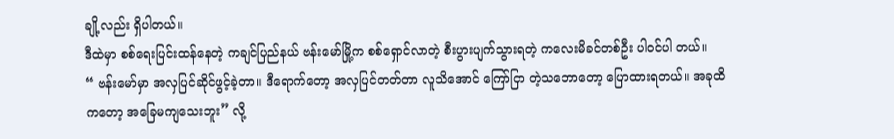ချို့လည်း ရှိပါတယ်။
ဒီထဲမှာ စစ်ရေးပြင်းထန်နေတဲ့ ကချင်ပြည်နယ် ဗန်းမော်မြို့က စစ်ရှောင်လာတဲ့ စီးပွားပျက်သွားရတဲ့ ကလေးမိခင်တစ်ဦး ပါ၀င်ပါ တယ်။
“ ဗန်းမော်မှာ အလှပြင်ဆိုင်ဖွင့်ခဲ့တာ။ ဒီရောက်တော့ အလှပြင်တတ်တာ လူသိအောင် ကြော်ငြာ တဲ့သဘောတော့ ပြောထားရတယ်။ အခုထိကတော့ အခြေမကျသေးဘူး” လို့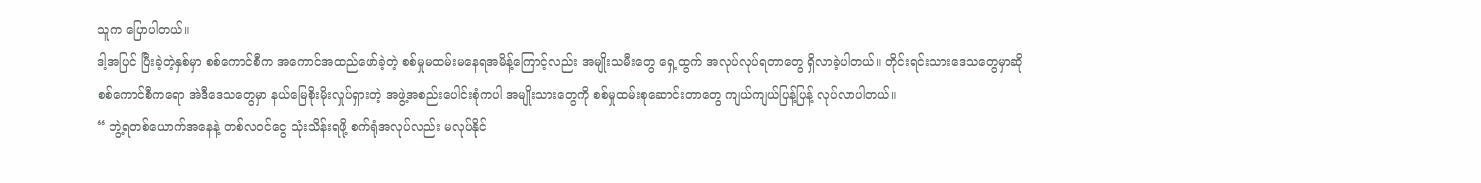သူက ပြောပါတယ်။
ဒါ့အပြင် ပြီးခဲ့တဲ့နှစ်မှာ စစ်ကောင်စီက အကောင်အထည်ဖော်ခဲ့တဲ့ စစ်မှုမထမ်းမနေရအမိန့်ကြောင့်လည်း အမျိုးသမီးတွေ ရှေ့ထွက် အလုပ်လုပ်ရတာတွေ ရှိလာခဲ့ပါတယ်။ တိုင်းရင်းသားဒေသတွေမှာဆို စစ်ကောင်စီကရော အဲဒီဒေသတွေမှာ နယ်မြေစိုးမိုးလှုပ်ရှားတဲ့ အဖွဲ့အစည်းပေါင်းစုံကပါ အမျိုးသားတွေကို စစ်မှုထမ်းစုဆောင်းတာတွေ ကျယ်ကျယ်ပြန့်ပြန့် လုပ်လာပါတယ်။
“ ဘွဲ့ရတစ်ယောက်အနေနဲ့ တစ်လဝင်ငွေ သုံးသိန်းရဖို့ စက်ရုံအလုပ်လည်း မလုပ်နိုင်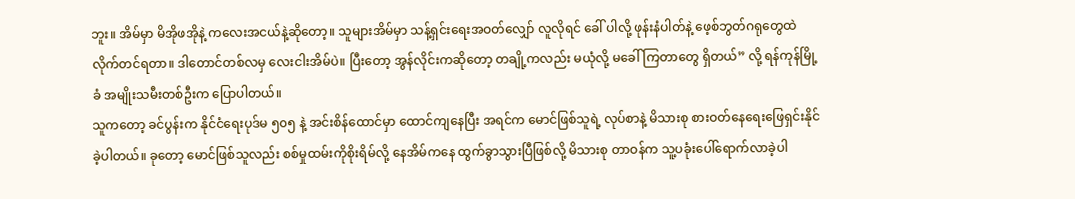ဘူး။ အိမ်မှာ မိအိုဖအိုနဲ့ ကလေးအငယ်နဲ့ဆိုတော့။ သူများအိမ်မှာ သန့်ရှင်းရေးအဝတ်လျှော် လူလိုရင် ခေါ် ပါလို့ ဖုန်းနံပါတ်နဲ့ ဖေ့စ်ဘွတ်ဂရုတွေထဲ လိုက်တင်ရတာ။ ဒါတောင်တစ်လမှ လေးငါးအိမ်ပဲ။ ပြီးတော့ အွန်လိုင်းကဆိုတော့ တချို့ကလည်း မယုံလို့ မခေါ်ကြတာတွေ ရှိတယ်” လို့ ရန်ကုန်မြို့ခံ အမျိုးသမီးတစ်ဦးက ပြောပါတယ်။
သူကတော့ ခင်ပွန်းက နိုင်ငံရေးပုဒ်မ ၅၀၅ နဲ့ အင်းစိန်ထောင်မှာ ထောင်ကျနေပြီး အရင်က မောင်ဖြစ်သူရဲ့ လုပ်စာနဲ့ မိသားစု စားဝတ်နေရေးဖြေရှင်းနိုင်ခဲ့ပါတယ်။ ခုတော့ မောင်ဖြစ်သူလည်း စစ်မှုထမ်းကိုစိုးရိမ်လို့ နေအိမ်ကနေ ထွက်ခွာသွားပြီဖြစ်လို့ မိသားစု တာဝန်က သူ့ပခုံးပေါ်ရောက်လာခဲ့ပါ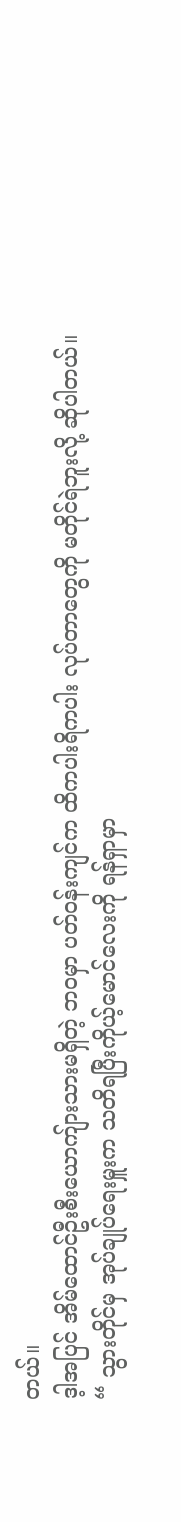တယ်။
ဒ့ါအပြင် အိမ်ထောင်ဦးစီးယောကျ်ားသားမရှိတဲ့ ဘဝမှာ ပတ်ဝန်းကျင်က ထိကပါးရိကပါး လုပ်တာတွေကို မတိုင်ရဲဘူးလို့ ဆိုပါတယ်။
“ သွားတိုင်မှ အုပ်ချုပ်ရေးမှူးက သတိရပြီးကိုယ့်မောင်လေးကို ရန်ရှာမှာ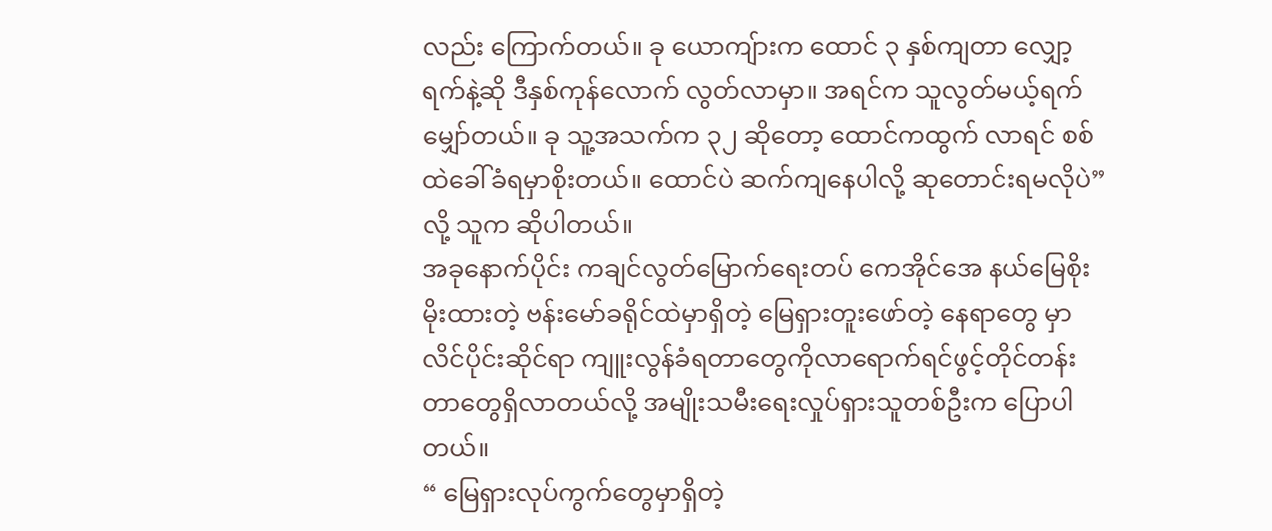လည်း ကြောက်တယ်။ ခု ယောကျ်ားက ထောင် ၃ နှစ်ကျတာ လျှော့ရက်နဲ့ဆို ဒီနှစ်ကုန်လောက် လွတ်လာမှာ။ အရင်က သူလွတ်မယ့်ရက် မျှော်တယ်။ ခု သူ့အသက်က ၃၂ ဆိုတော့ ထောင်ကထွက် လာရင် စစ်ထဲခေါ်ခံရမှာစိုးတယ်။ ထောင်ပဲ ဆက်ကျနေပါလို့ ဆုတောင်းရမလိုပဲ” လို့ သူက ဆိုပါတယ်။
အခုနောက်ပိုင်း ကချင်လွတ်မြောက်ရေးတပ် ကေအိုင်အေ နယ်မြေစိုးမိုးထားတဲ့ ဗန်းမော်ခရိုင်ထဲမှာရှိတဲ့ မြေရှားတူးဖော်တဲ့ နေရာတွေ မှာ လိင်ပိုင်းဆိုင်ရာ ကျူးလွန်ခံရတာတွေကိုလာရောက်ရင်ဖွင့်တိုင်တန်းတာတွေရှိလာတယ်လို့ အမျိုးသမီးရေးလှုပ်ရှားသူတစ်ဦးက ပြောပါတယ်။
“ မြေရှားလုပ်ကွက်တွေမှာရှိတဲ့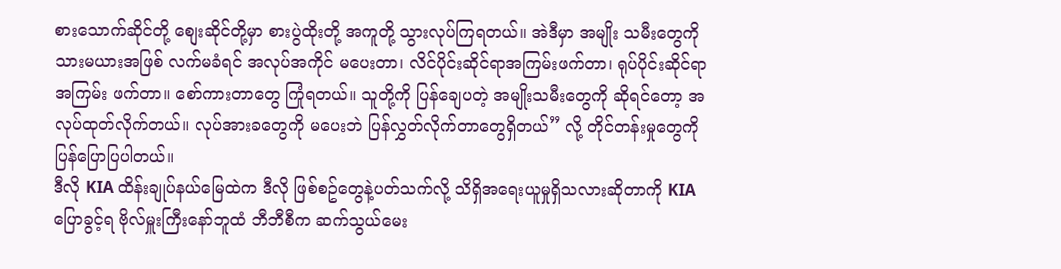စားသောက်ဆိုင်တို့ စျေးဆိုင်တို့မှာ စားပွဲထိုးတို့ အကူတို့ သွားလုပ်ကြရတယ်။ အဲဒီမှာ အမျိုး သမီးတွေကို သားမယားအဖြစ် လက်မခံရင် အလုပ်အကိုင် မပေးတာ၊ လိင်ပိုင်းဆိုင်ရာအကြမ်းဖက်တာ၊ ရုပ်ပိုင်းဆိုင်ရာ အကြမ်း ဖက်တာ။ စော်ကားတာတွေ ကြုံရတယ်။ သူတို့ကို ပြန်ချေပတဲ့ အမျိုးသမီးတွေကို ဆိုရင်တော့ အလုပ်ထုတ်လိုက်တယ်။ လုပ်အားခတွေကို မပေးဘဲ ပြန်လွှတ်လိုက်တာတွေရှိတယ်” လို့ တိုင်တန်းမှုတွေကို ပြန်ပြောပြပါတယ်။
ဒီလို KIA ထိန်းချုပ်နယ်မြေထဲက ဒီလို ဖြစ်စဥ်တွေနဲ့ပတ်သက်လို့ သိရှိအရေးယူမှုရှိသလားဆိုတာကို KIA ပြောခွင့်ရ ဗိုလ်မှူးကြီးနော်ဘူထံ ဘီဘီစီက ဆက်သွယ်မေး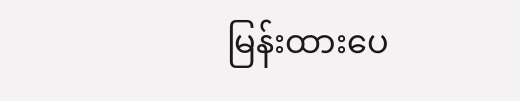မြန်းထားပေ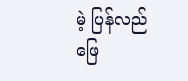မဲ့ ပြန်လည်ဖြေ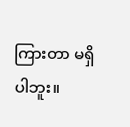ကြားတာ မရှိပါဘူး။